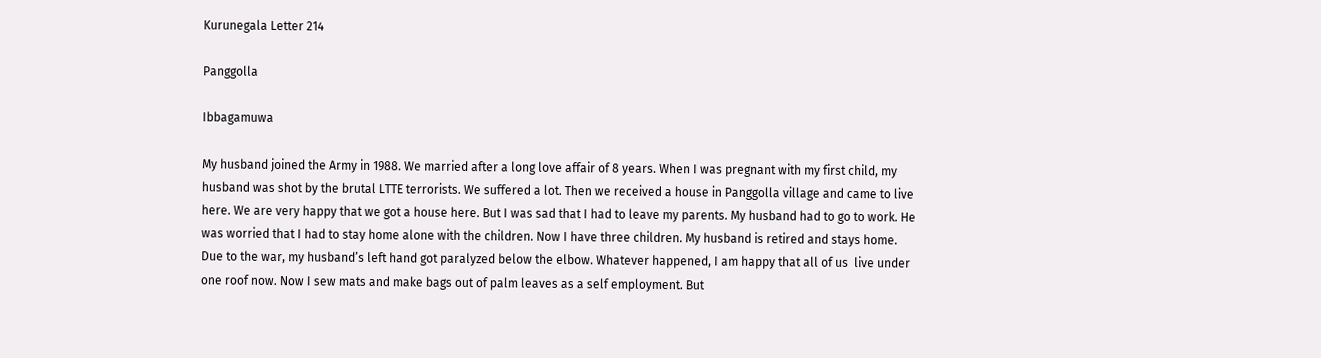Kurunegala Letter 214

Panggolla

Ibbagamuwa

My husband joined the Army in 1988. We married after a long love affair of 8 years. When I was pregnant with my first child, my husband was shot by the brutal LTTE terrorists. We suffered a lot. Then we received a house in Panggolla village and came to live here. We are very happy that we got a house here. But I was sad that I had to leave my parents. My husband had to go to work. He was worried that I had to stay home alone with the children. Now I have three children. My husband is retired and stays home. Due to the war, my husband’s left hand got paralyzed below the elbow. Whatever happened, I am happy that all of us  live under one roof now. Now I sew mats and make bags out of palm leaves as a self employment. But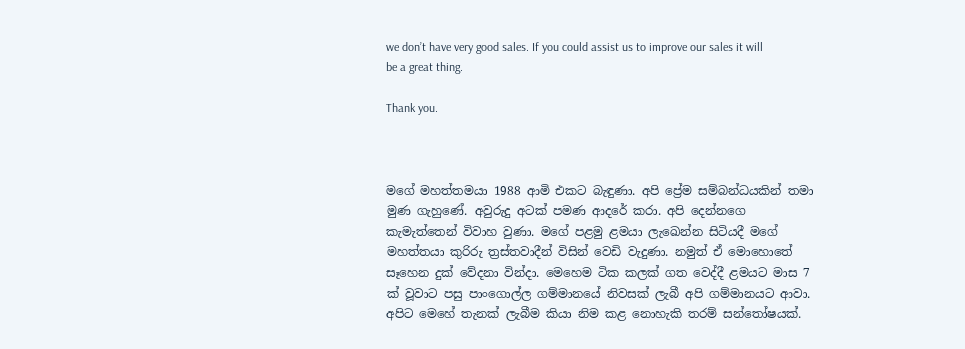we don’t have very good sales. If you could assist us to improve our sales it will be a great thing.

Thank you.



මගේ මහත්තමයා 1988 ආමි එකට බැඳුණා. අපි ප්‍රේම සම්බන්ධයකින් තමා මුණ ගැහුණේ. අවුරුදු අටක් පමණ ආදරේ කරා. අපි දෙන්නගෙ කැමැත්තෙන් විවාහ වුණා. මගේ පළමු ළමයා ලැඛෙන්න සිටියදී මගේ මහත්තයා කුරිරු ත්‍රස්තවාදීන් විසින් වෙඩි වැදුණා. නමුත් ඒ මොහොතේ සෑහෙන දුක් වේදනා වින්දා. මෙහෙම ටික කලක් ගත වෙද්දී ළමයට මාස 7 ක් වූවාට පසු පාංගොල්ල ගම්මානයේ නිවසක් ලැබී අපි ගම්මානයට ආවා. අපිට මෙහේ තැනක් ලැබීම කියා නිම කළ නොහැකි තරම් සන්තෝෂයක්.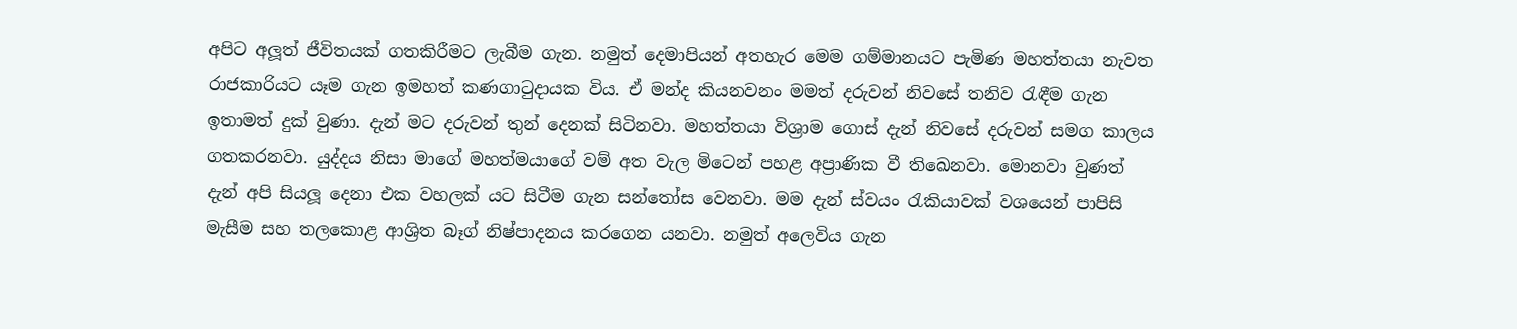අපිට අලූත් ජීවිතයක් ගතකිරීමට ලැබීම ගැන. නමුත් දෙමාපියන් අතහැර මෙම ගම්මානයට පැමිණ මහත්තයා නැවත රාජකාරියට යෑම ගැන ඉමහත් කණගාටුදායක විය. ඒ මන්ද කියනවනං මමත් දරුවන් නිවසේ තනිව රැඳීම ගැන ඉතාමත් දුක් වුණා. දැන් මට දරුවන් තුන් දෙනක් සිටිනවා. මහත්තයා විශ්‍රාම ගොස් දැන් නිවසේ දරුවන් සමග කාලය ගතකරනවා. යුද්දය නිසා මාගේ මහත්මයාගේ වම් අත වැල මිටෙන් පහළ අප්‍රාණික වී තිඛෙනවා. මොනවා වුණත් දැන් අපි සියලූ දෙනා එක වහලක් යට සිටීම ගැන සන්තෝස වෙනවා. මම දැන් ස්වයං රැකියාවක් වශයෙන් පාපිසි මැසීම සහ තලකොළ ආශ්‍රිත බෑග් නිෂ්පාදනය කරගෙන යනවා. නමුත් අලෙවිය ගැන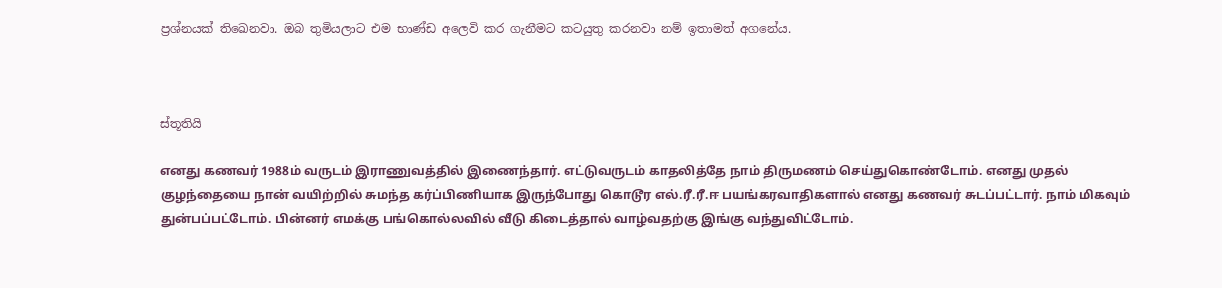ප්‍රශ්නයක් තිඛෙනවා. ඔබ තුමියලාට එම භාණ්ඩ අලෙවි කර ගැනීමට කටයුතු කරනවා නම් ඉතාමත් අගනේය.



ස්තූතියි

எனது கணவர் 1988ம் வருடம் இராணுவத்தில் இணைந்தார். எட்டுவருடம் காதலித்தே நாம் திருமணம் செய்துகொண்டோம். எனது முதல் குழந்தையை நான் வயிற்றில் சுமந்த கர்ப்பிணியாக இருந்போது கொடூர எல்.ரீ.ரீ.ஈ பயங்கரவாதிகளால் எனது கணவர் சுடப்பட்டார். நாம் மிகவும் துன்பப்பட்டோம். பின்னர் எமக்கு பங்கொல்லவில் வீடு கிடைத்தால் வாழ்வதற்கு இங்கு வந்துவிட்டோம்.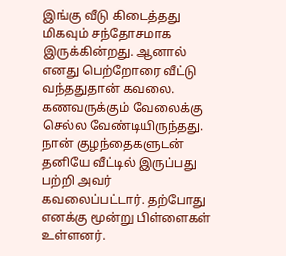இங்கு வீடு கிடைத்தது மிகவும் சந்தோசமாக இருக்கின்றது. ஆனால் எனது பெற்றோரை வீட்டு வந்ததுதான் கவலை. கணவருக்கும் வேலைக்கு செல்ல வேண்டியிருந்தது. நான் குழந்தைகளுடன் தனியே வீட்டில் இருப்பது பற்றி அவர் கவலைப்பட்டார். தற்போது எனக்கு மூன்று பிள்ளைகள் உள்ளனர்.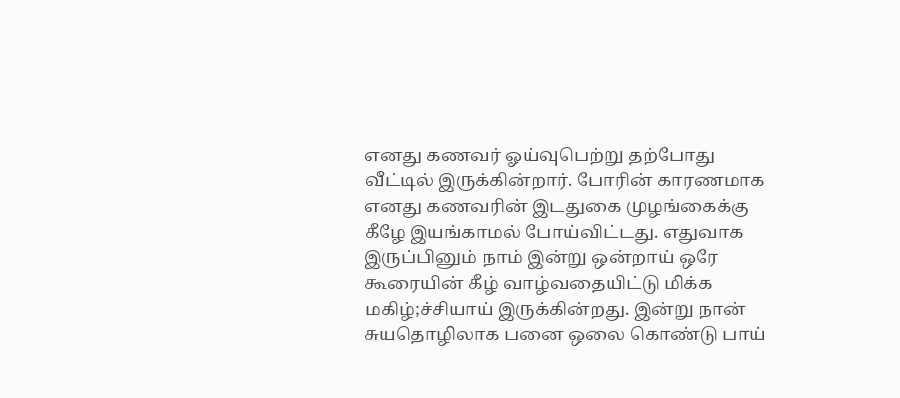எனது கணவர் ஓய்வுபெற்று தற்போது வீட்டில் இருக்கின்றார். போரின் காரணமாக எனது கணவரின் இடதுகை முழங்கைக்கு கீழே இயங்காமல் போய்விட்டது. எதுவாக இருப்பினும் நாம் இன்று ஒன்றாய் ஒரே கூரையின் கீழ் வாழ்வதையிட்டு மிக்க மகிழ்;ச்சியாய் இருக்கின்றது. இன்று நான் சுயதொழிலாக பனை ஒலை கொண்டு பாய்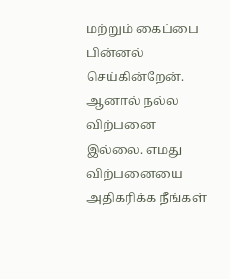மற்றும் கைப்பை பின்னல் செய்கின்றேன். ஆனால் நல்ல விற்பனை இல்லை. எமது விற்பனையை அதிகரிக்க நீங்கள்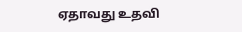ஏதாவது உதவி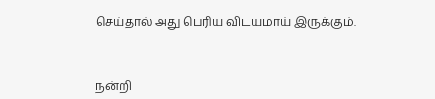செய்தால் அது பெரிய விடயமாய் இருக்கும்.



நன்றி